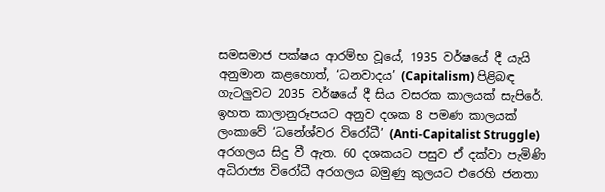සමසමාජ පක්ෂය ආරම්භ වූයේ, 1935 වර්ෂයේ දී යැයි අනුමාන කළහොත්, ‘ධනවාදය’ (Capitalism) පිළිබඳ ගැටලුවට 2035 වර්ෂයේ දී සිය වසරක කාලයක් සැපිරේ. ඉහත කාලානුරූපයට අනුව දශක 8 පමණ කාලයක් ලංකාවේ ‘ධනේශ්වර විරෝධී’ (Anti-Capitalist Struggle) අරගලය සිදු වී ඇත. 60 දශකයට පසුව ඒ දක්වා පැමිණි අධිරාජ්‍ය විරෝධී අරගලය බමුණු කුලයට එරෙහි ජනතා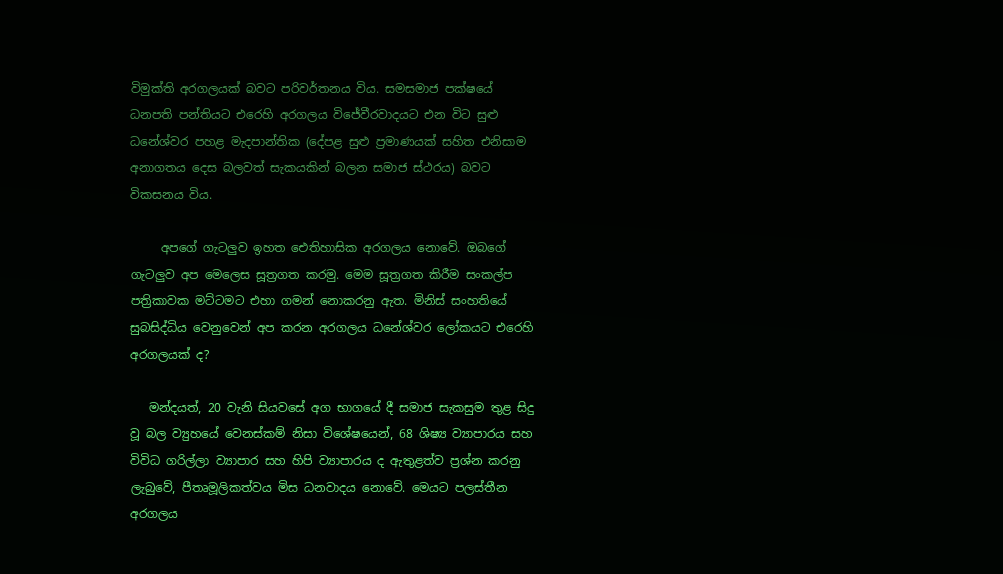විමුක්ති අරගලයක් බවට පරිවර්තනය විය. සමසමාජ පක්ෂයේ ධනපති පන්තියට එරෙහි අරගලය විජේවීරවාදයට එන විට සුළු ධනේශ්වර පහළ මැදපාන්තික (දේපළ සුළු ප්‍රමාණයක් සහිත එනිසාම අනාගතය දෙස බලවත් සැකයකින් බලන සමාජ ස්ථරය) බවට විකසනය විය.

     අපගේ ගැටලුව ඉහත ඓතිහාසික අරගලය නොවේ. ඔබගේ ගැටලුව අප මෙලෙස සූත්‍රගත කරමු. මෙම සූත්‍රගත කිරීම සංකල්ප පත්‍රිකාවක මට්ටමට එහා ගමන් නොකරනු ඇත. මිනිස් සංහතියේ සුබසිද්ධිය වෙනුවෙන් අප කරන අරගලය ධනේශ්වර ලෝකයට එරෙහි අරගලයක් ද?

   මන්දයත්, 20 වැනි සියවසේ අග භාගයේ දී සමාජ සැකසුම තුළ සිදු වූ බල ව්‍යුහයේ වෙනස්කම් නිසා විශේෂයෙන්, 68 ශිෂ්‍ය ව්‍යාපාරය සහ විවිධ ගරිල්ලා ව්‍යාපාර සහ හිපි ව්‍යාපාරය ද ඇතුළත්ව ප්‍රශ්න කරනු ලැබුවේ, පීතෘමූලිකත්වය මිස ධනවාදය නොවේ. මෙයට පලස්තීන අරගලය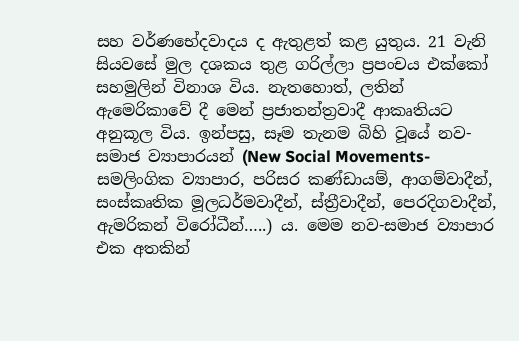සහ වර්ණභේදවාදය ද ඇතුළත් කළ යුතුය. 21 වැනි සියවසේ මුල දශකය තුළ ගරිල්ලා ප්‍රපංචය එක්කෝ සහමුලින් විනාශ විය. නැතහොත්, ලතින් ඇමෙරිකාවේ දී මෙන් ප්‍රජාතන්ත්‍රවාදී ආකෘතියට අනුකූල විය. ඉන්පසු, සෑම තැනම බිහි වූයේ නව-සමාජ ව්‍යාපාරයන් (New Social Movements- සමලිංගික ව්‍යාපාර, පරිසර කණ්ඩායම්, ආගම්වාදීන්, සංස්කෘතික මූලධර්මවාදීන්, ස්ත්‍රීවාදීන්, පෙරදිගවාදීන්, ඇමරිකන් විරෝධීන්…..) ය. මෙම නව-සමාජ ව්‍යාපාර එක අතකින්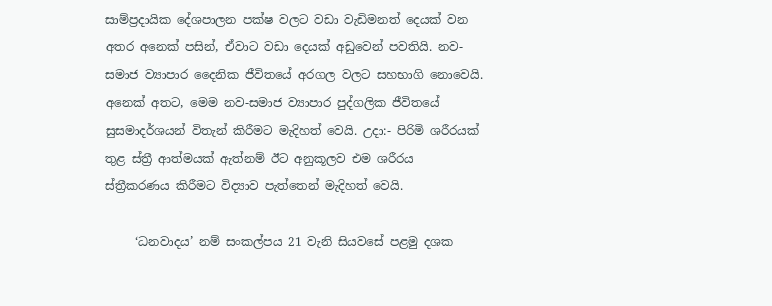සාම්ප්‍රදායික දේශපාලන පක්ෂ වලට වඩා වැඩිමනත් දෙයක් වන අතර අනෙක් පසින්, ඒවාට වඩා දෙයක් අඩුවෙන් පවතියි. නව-සමාජ ව්‍යාපාර දෛනික ජීවිතයේ අරගල වලට සහභාගි නොවෙයි. අනෙක් අතට, මෙම නව-සමාජ ව්‍යාපාර පුද්ගලික ජීවිතයේ සුසමාදර්ශයන් විතැන් කිරීමට මැදිහත් වෙයි. උදා:- පිරිමි ශරීරයක් තුළ ස්ත්‍රී ආත්මයක් ඇත්නම් ඊට අනුකූලව එම ශරීරය ස්ත්‍රීකරණය කිරීමට විද්‍යාව පැත්තෙන් මැදිහත් වෙයි.

     ‘ධනවාදය’ නම් සංකල්පය 21 වැනි සියවසේ පළමු දශක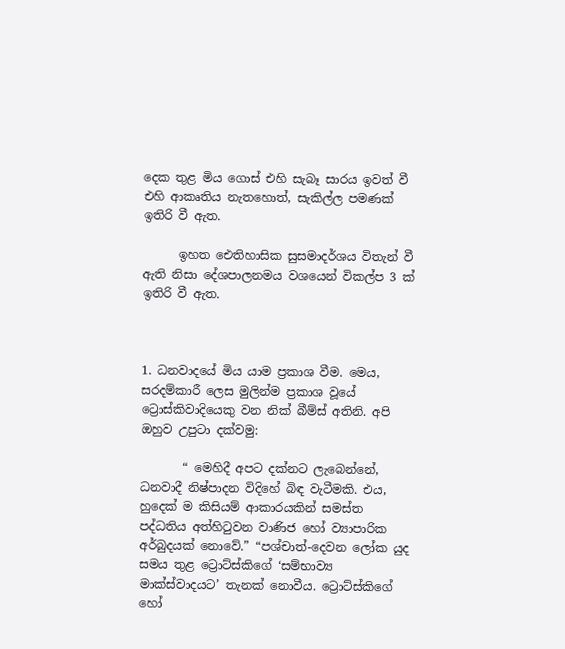දෙක තුළ මිය ගොස් එහි සැබෑ සාරය ඉවත් වී එහි ආකෘතිය නැතහොත්, සැකිල්ල පමණක් ඉතිරි වී ඇත.

      ඉහත ඓතිහාසික සුසමාදර්ශය විතැන් වී ඇති නිසා දේශපාලනමය වශයෙන් විකල්ප 3 ක් ඉතිරි වී ඇත.



1. ධනවාදයේ මිය යාම ප්‍රකාශ වීම. මෙය, සරදම්කාරී ලෙස මුලින්ම ප්‍රකාශ වූයේ ට්‍රොස්කිවාදියෙකු වන නික් බීම්ස් අතිනි. අපි ඔහුව උපුටා දක්වමු:

       “ මෙහිදී අපට දක්නට ලැබෙන්නේ, ධනවාදී නිෂ්පාදන විදිහේ බිඳ වැටීමකි. එය, හුදෙක් ම කිසියම් ආකාරයකින් සමස්ත පද්ධතිය අත්හිටුවන වාණිජ හෝ ව්‍යාපාරික අර්බුදයක් නොවේ.” “පශ්චාත්-දෙවන ලෝක යුද සමය තුළ ට්‍රොට්ස්කිගේ ‘සම්භාව්‍ය මාක්ස්වාදයට’ තැනක් නොවීය. ට්‍රොට්ස්කිගේ හෝ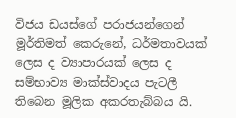විජය ඩයස්ගේ පරාජයන්ගෙන් මූර්තිමත් කෙරුනේ, ධර්මතාවයක් ලෙස ද ව්‍යාපාරයක් ලෙස ද සම්භාව්‍ය මාක්ස්වාදය පැටලී තිබෙන මූලික අකරතැබ්බය යි.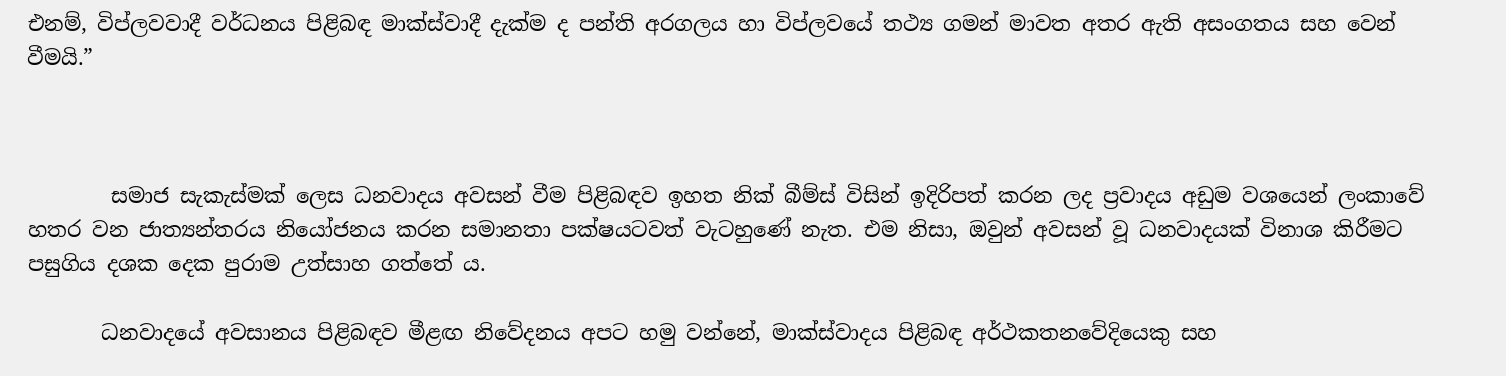එනම්, විප්ලවවාදී වර්ධනය පිළිබඳ මාක්ස්වාදී දැක්ම ද පන්ති අරගලය හා විප්ලවයේ තථ්‍ය ගමන් මාවත අතර ඇති අසංගතය සහ වෙන් වීමයි.”



        සමාජ සැකැස්මක් ලෙස ධනවාදය අවසන් වීම පිළිබඳව ඉහත නික් බීම්ස් විසින් ඉදිරිපත් කරන ලද ප්‍රවාදය අඩුම වශයෙන් ලංකාවේ හතර වන ජාත්‍යන්තරය නියෝජනය කරන සමානතා පක්ෂයටවත් වැටහුණේ නැත. එම නිසා, ඔවුන් අවසන් වූ ධනවාදයක් විනාශ කිරීමට පසුගිය දශක දෙක පුරාම උත්සාහ ගත්තේ ය.

       ධනවාදයේ අවසානය පිළිබඳව මීළඟ නිවේදනය අපට හමු වන්නේ, මාක්ස්වාදය පිළිබඳ අර්ථකතනවේදියෙකු සහ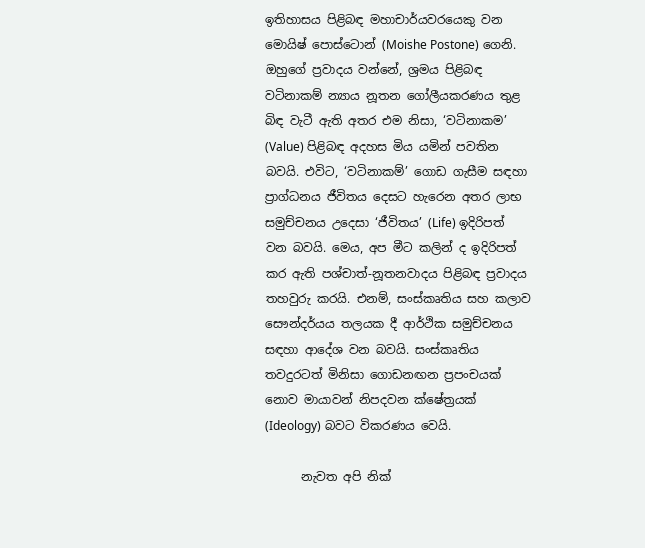ඉතිහාසය පිළිබඳ මහාචාර්යවරයෙකු වන මොයිෂ් පොස්ටොන් (Moishe Postone) ගෙනි. ඔහුගේ ප්‍රවාදය වන්නේ, ශ්‍රමය පිළිබඳ වටිනාකම් න්‍යාය නූතන ගෝලීයකරණය තුළ බිඳ වැටී ඇති අතර එම නිසා, ‘වටිනාකම’ (Value) පිළිබඳ අදහස මිය යමින් පවතින බවයි. එවිට, ‘වටිනාකම්’ ගොඩ ගැසීම සඳහා ප්‍රාග්ධනය ජීවිතය දෙසට හැරෙන අතර ලාභ සමුච්චනය උදෙසා ‘ජීවිතය’ (Life) ඉදිරිපත් වන බවයි. මෙය, අප මීට කලින් ද ඉදිරිපත් කර ඇති පශ්චාත්-නූතනවාදය පිළිබඳ ප්‍රවාදය තහවුරු කරයි. එනම්, සංස්කෘතිය සහ කලාව සෞන්දර්යය තලයක දී ආර්ථික සමුච්චනය සඳහා ආදේශ වන බවයි. සංස්කෘතිය තවදුරටත් මිනිසා ගොඩනඟන ප්‍රපංචයක් නොව මායාවන් නිපදවන ක්ෂේත්‍රයක් (Ideology) බවට විකරණය වෙයි.

      නැවත අපි නික්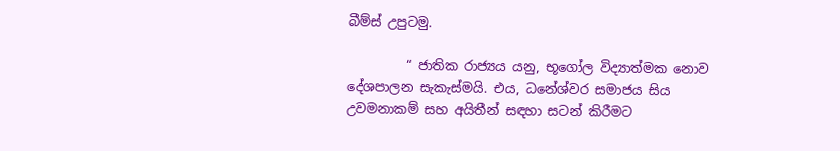බීම්ස් උපුටමු.

         “ ජාතික රාජ්‍යය යනු, භූගෝල විද්‍යාත්මක නොව දේශපාලන සැකැස්මයි. එය, ධනේශ්වර සමාජය සිය උවමනාකම් සහ අයිතීන් සඳහා සටන් කිරීමට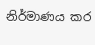නිර්මාණය කර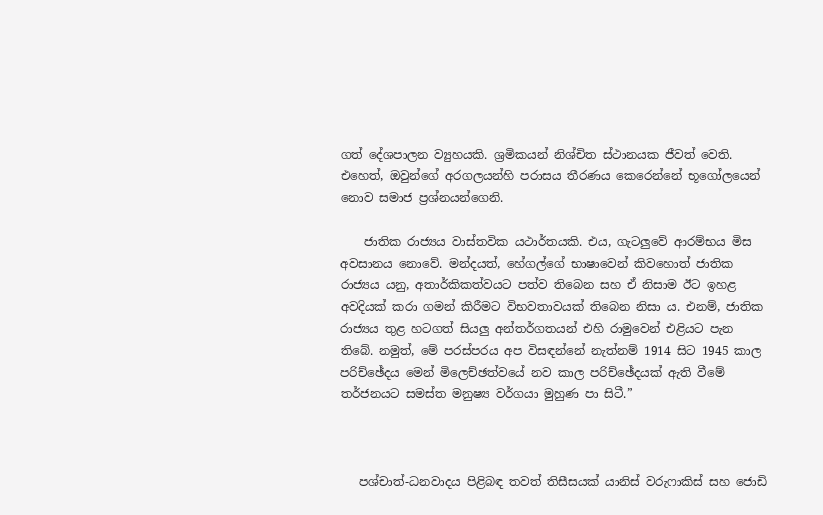ගත් දේශපාලන ව්‍යුහයකි. ශ්‍රමිකයන් නිශ්චිත ස්ථානයක ජීවත් වෙති. එහෙත්, ඔවුන්ගේ අරගලයන්හි පරාසය තීරණය කෙරෙන්නේ භූගෝලයෙන් නොව සමාජ ප්‍රශ්නයන්ගෙනි.

    ජාතික රාජ්‍යය වාස්තවික යථාර්තයකි. එය, ගැටලුවේ ආරම්භය මිස අවසානය නොවේ. මන්දයත්, හේගල්ගේ භාෂාවෙන් කිවහොත් ජාතික රාජ්‍යය යනු, අතාර්කිකත්වයට පත්ව තිබෙන සහ ඒ නිසාම ඊට ඉහළ අවදියක් කරා ගමන් කිරීමට විභවතාවයක් තිබෙන නිසා ය. එනම්, ජාතික රාජ්‍යය තුළ හටගත් සියලු අන්තර්ගතයන් එහි රාමුවෙන් එළියට පැන තිබේ. නමුත්, මේ පරස්පරය අප විසඳන්නේ නැත්නම් 1914 සිට 1945 කාල පරිච්ඡේදය මෙන් මිලෙච්ඡත්වයේ නව කාල පරිච්ඡේදයක් ඇති වීමේ තර්ජනයට සමස්ත මනුෂ්‍ය වර්ගයා මුහුණ පා සිටී.”



   පශ්චාත්-ධනවාදය පිළිබඳ තවත් තිසීසයක් යානිස් වරුෆාකිස් සහ ජොඩි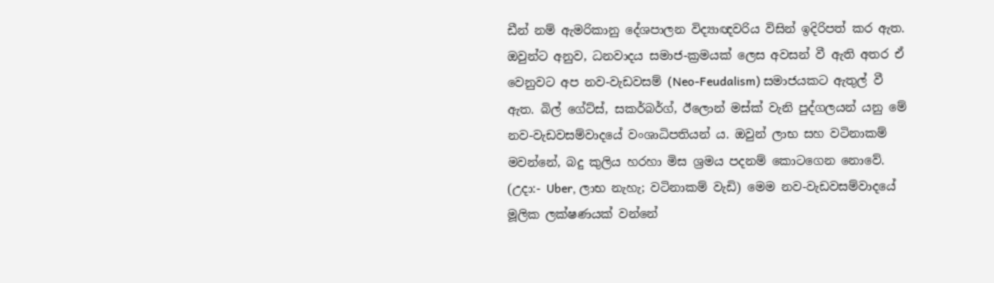ඩීන් නම් ඇමරිකානු දේශපාලන විද්‍යාඥවරිය විසින් ඉදිරිපත් කර ඇත. ඔවුන්ට අනුව, ධනවාදය සමාජ-ක්‍රමයක් ලෙස අවසන් වී ඇති අතර ඒ වෙනුවට අප නව-වැඩවසම් (Neo-Feudalism) සමාජයකට ඇතුල් වී ඇත. බිල් ගේට්ස්, සකර්බර්ග්, ඊලොන් මස්ක් වැනි පුද්ගලයන් යනු මේ නව-වැඩවසම්වාදයේ වංශාධිපතියන් ය. ඔවුන් ලාභ සහ වටිනාකම් මවන්නේ, බදු කුලිය හරහා මිස ශ්‍රමය පදනම් කොටගෙන නොවේ. (උදා:- Uber, ලාභ නැහැ; වටිනාකම් වැඩි) මෙම නව-වැඩවසම්වාදයේ මූලික ලක්ෂණයක් වන්නේ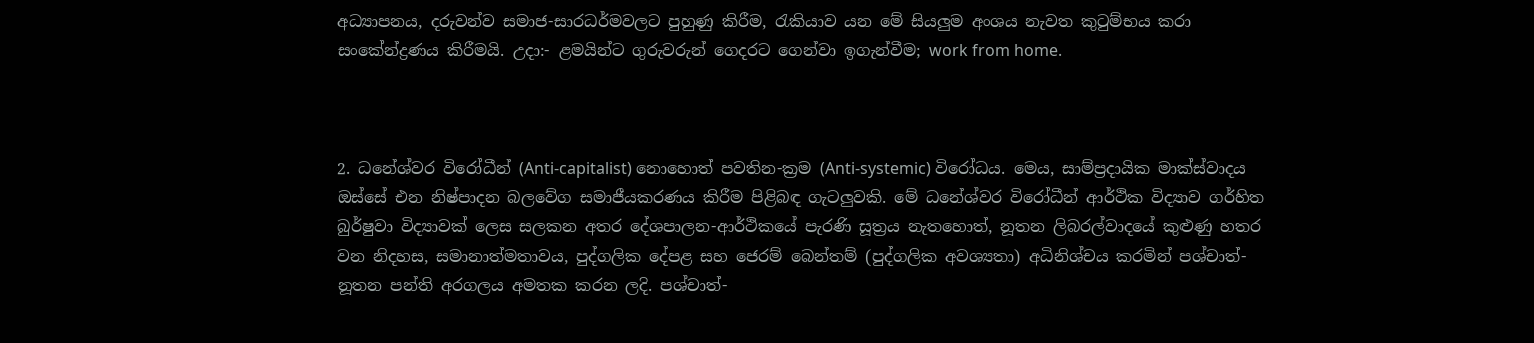අධ්‍යාපනය, දරුවන්ව සමාජ-සාරධර්මවලට පුහුණු කිරීම, රැකියාව යන මේ සියලුම අංශය නැවත කුටුම්භය කරා සංකේන්ද්‍රණය කිරීමයි. උදා:- ළමයින්ට ගුරුවරුන් ගෙදරට ගෙන්වා ඉගැන්වීම; work from home.



2. ධනේශ්වර විරෝධීන් (Anti-capitalist) නොහොත් පවතින-ක්‍රම (Anti-systemic) විරෝධය. මෙය, සාම්ප්‍රදායික මාක්ස්වාදය ඔස්සේ එන නිෂ්පාදන බලවේග සමාජීයකරණය කිරීම පිළිබඳ ගැටලුවකි. මේ ධනේශ්වර විරෝධීන් ආර්ථික විද්‍යාව ගර්හිත බුර්ෂුවා විද්‍යාවක් ලෙස සලකන අතර දේශපාලන-ආර්ථිකයේ පැරණි සූත්‍රය නැතහොත්, නූතන ලිබරල්වාදයේ කුළුණු හතර වන නිදහස, සමානාත්මතාවය, පුද්ගලික දේපළ සහ ජෙරම් බෙන්තම් (පුද්ගලික අවශ්‍යතා) අධිනිශ්චය කරමින් පශ්චාත්-නූතන පන්ති අරගලය අමතක කරන ලදි. පශ්චාත්-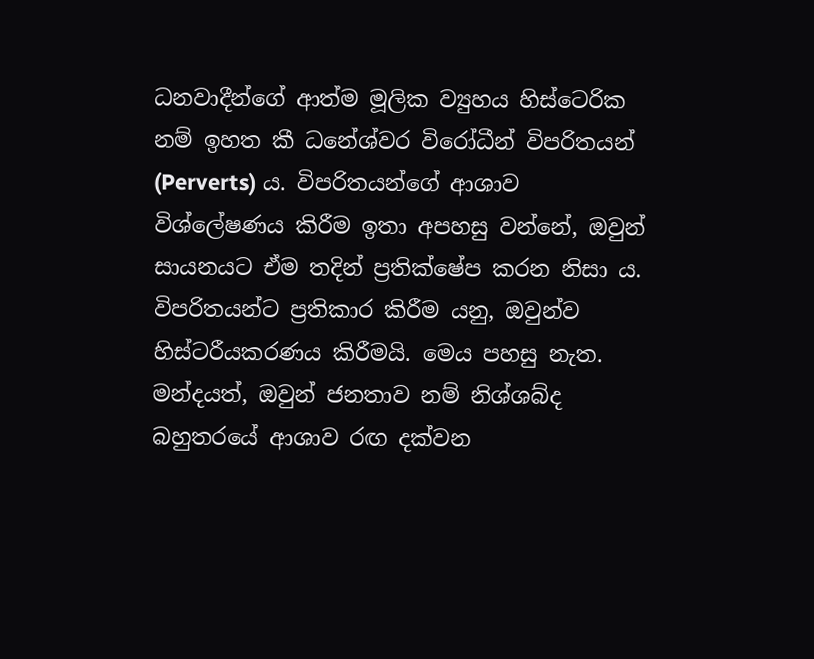ධනවාදීන්ගේ ආත්ම මූලික ව්‍යුහය හිස්ටෙරික නම් ඉහත කී ධනේශ්වර විරෝධීන් විපරිතයන් (Perverts) ය. විපරිතයන්ගේ ආශාව විශ්ලේෂණය කිරීම ඉතා අපහසු වන්නේ, ඔවුන් සායනයට ඒම තදින් ප්‍රතික්ෂේප කරන නිසා ය. විපරිතයන්ට ප්‍රතිකාර කිරීම යනු, ඔවුන්ව හිස්ටරීයකරණය කිරීමයි. මෙය පහසු නැත. මන්දයත්, ඔවුන් ජනතාව නම් නිශ්ශබ්ද බහුතරයේ ආශාව රඟ දක්වන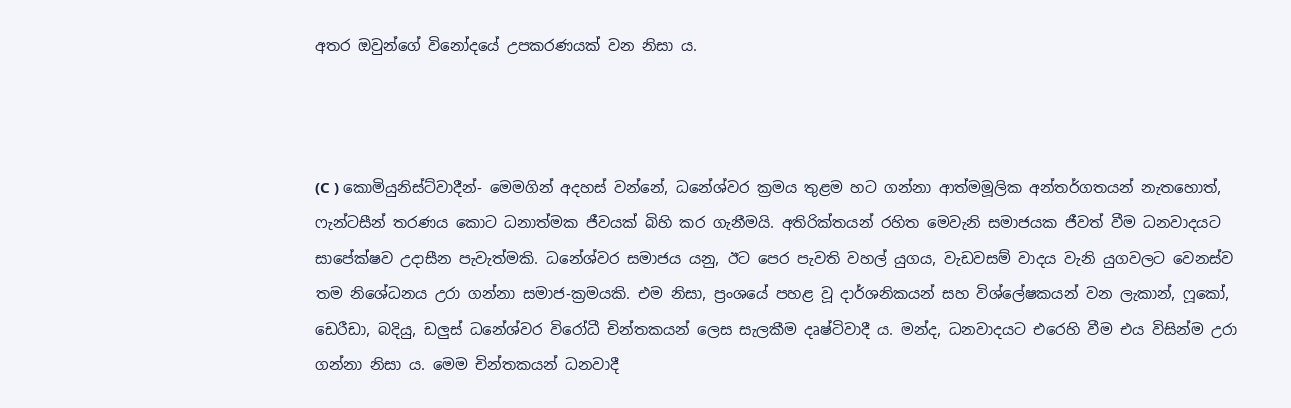අතර ඔවුන්ගේ විනෝදයේ උපකරණයක් වන නිසා ය.



(C ) කොමියුනිස්ට්වාදීන්- මෙමගින් අදහස් වන්නේ, ධනේශ්වර ක්‍රමය තුළම හට ගන්නා ආත්මමූලික අන්තර්ගතයන් නැතහොත්, ෆැන්ටසීන් තරණය කොට ධනාත්මක ජීවයක් බිහි කර ගැනීමයි. අතිරික්තයන් රහිත මෙවැනි සමාජයක ජීවත් වීම ධනවාදයට සාපේක්ෂව උදාසීන පැවැත්මකි. ධනේශ්වර සමාජය යනු, ඊට පෙර පැවති වහල් යුගය, වැඩවසම් වාදය වැනි යුගවලට වෙනස්ව තම නිශේධනය උරා ගන්නා සමාජ-ක්‍රමයකි. එම නිසා, ප්‍රංශයේ පහළ වූ දාර්ශනිකයන් සහ විශ්ලේෂකයන් වන ලැකාන්, ෆූකෝ, ඩෙරීඩා, බදියු, ඩලුස් ධනේශ්වර විරෝධී චින්තකයන් ලෙස සැලකීම දෘෂ්ටිවාදී ය. මන්ද, ධනවාදයට එරෙහි වීම එය විසින්ම උරා ගන්නා නිසා ය. මෙම චින්තකයන් ධනවාදී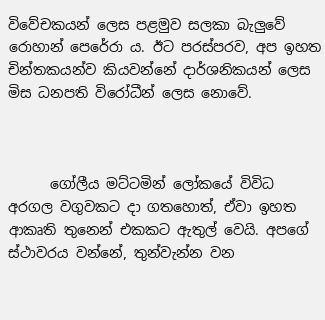විවේචකයන් ලෙස පළමුව සලකා බැලුවේ රොහාන් පෙරේරා ය. ඊට පරස්පරව, අප ඉහත චින්තකයන්ව කියවන්නේ දාර්ශනිකයන් ලෙස මිස ධනපති විරෝධීන් ලෙස නොවේ.



      ගෝලීය මට්ටමින් ලෝකයේ විවිධ අරගල වගුවකට දා ගතහොත්, ඒවා ඉහත ආකෘති තුනෙන් එකකට ඇතුල් වෙයි. අපගේ ස්ථාවරය වන්නේ, තුන්වැන්න වන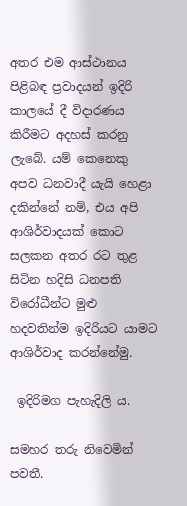අතර එම ආස්ථානය පිළිබඳ ප්‍රවාදයන් ඉදිරි කාලයේ දී විදාරණය කිරීමට අදහස් කරනු ලැබේ. යම් කෙනෙකු අපව ධනවාදී යැයි හෙළා දකින්නේ නම්, එය අපි ආශිර්වාදයක් කොට සලකන අතර රට තුළ සිටින හදිසි ධනපති විරෝධීන්ට මුළු හදවතින්ම ඉදිරියට යාමට ආශිර්වාද කරන්නේමු.

 ඉදිරිමග පැහැදිලි ය.

සමහර තරු නිවෙමින් පවතී.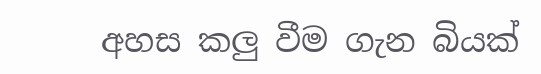අහස කලු වීම ගැන බියක්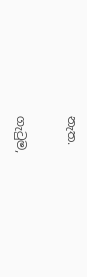නැත.

ගැටුම,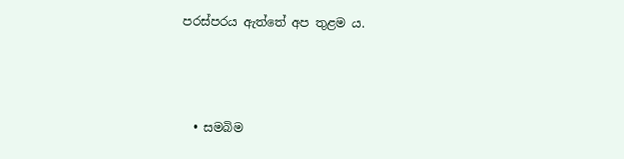පරස්පරය ඇත්තේ අප තුළම ය.



  • සමබිම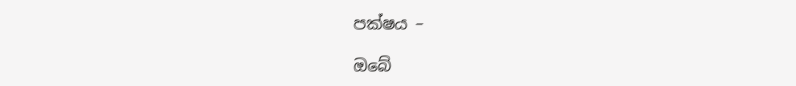පක්ෂය –

ඔබේ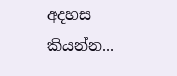අදහස කියන්න...